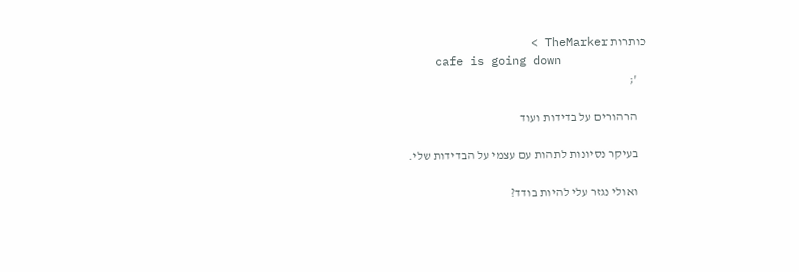כותרות TheMarker >
    cafe is going down
    ';

    הרהורים על בדידות ועוד

    בעיקר נסיונות לתהות עם עצמי על הבדידות שלי.

    ואולי נגזר עלי להיות בודד?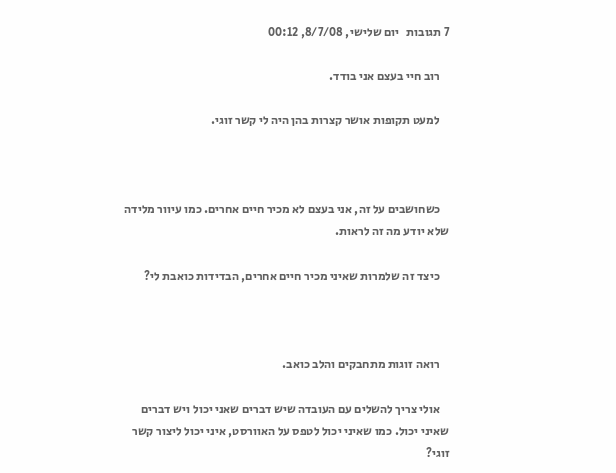7 תגובות   יום שלישי, 8/7/08, 00:12

    רוב חיי בעצם אני בודד.

    למעט תקופות אושר קצרות בהן היה לי קשר זוגי.



    כשחושבים על זה, אני בעצם לא מכיר חיים אחרים. כמו עיוור מלידה שלא יודע מה זה לראות.

    כיצד זה שלמרות שאיני מכיר חיים אחרים, הבדידות כואבת לי?



    רואה זוגות מתחבקים והלב כואב.

    אולי צריך להשלים עם העובדה שיש דברים שאני יכול ויש דברים שאיני יכול. כמו שאיני יכול לטפס על האוורסט, איני יכול ליצור קשר זוגי?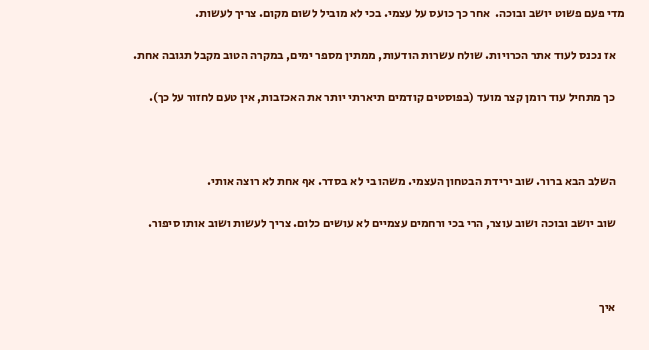מדי פעם פשוט יושב ובוכה.  אחר כך כועס על עצמי. בכי לא מוביל לשום מקום. צריך לעשות.

    אז נכנס לעוד אתר הכרויות. שולח עשרות הודעות, ממתין מספר ימים, במקרה הטוב מקבל תגובה אחת.

    כך מתחיל עוד רומן קצר מועד (בפוסטים קודמים תיארתי יותר את האכזבות, אין טעם לחזור על כך).



    השלב הבא ברור. שוב ירידת הבטחון העצמי. משהו בי לא בסדר. אף אחת לא רוצה אותי.

    שוב יושב ובוכה ושוב עוצר, הרי בכי ורחמים עצמיים לא עושים כלום. צריך לעשות ושוב אותו סיפור.



    איך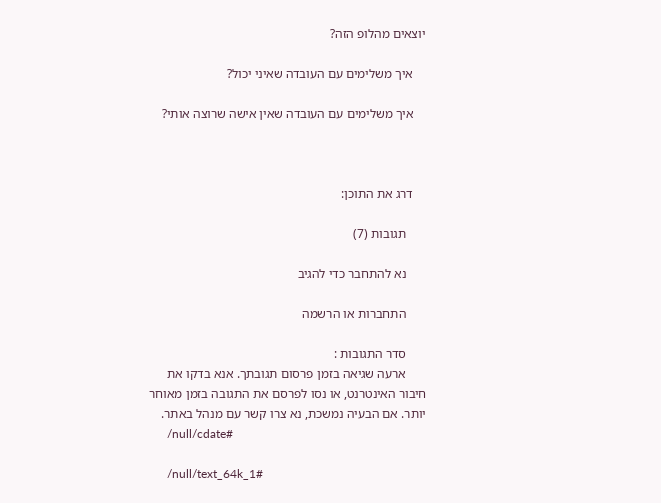יוצאים מהלופ הזה?

    איך משלימים עם העובדה שאיני יכול?

    איך משלימים עם העובדה שאין אישה שרוצה אותי?



    דרג את התוכן:

      תגובות (7)

      נא להתחבר כדי להגיב

      התחברות או הרשמה

      סדר התגובות :
      ארעה שגיאה בזמן פרסום תגובתך. אנא בדקו את חיבור האינטרנט, או נסו לפרסם את התגובה בזמן מאוחר יותר. אם הבעיה נמשכת, נא צרו קשר עם מנהל באתר.
      /null/cdate#

      /null/text_64k_1#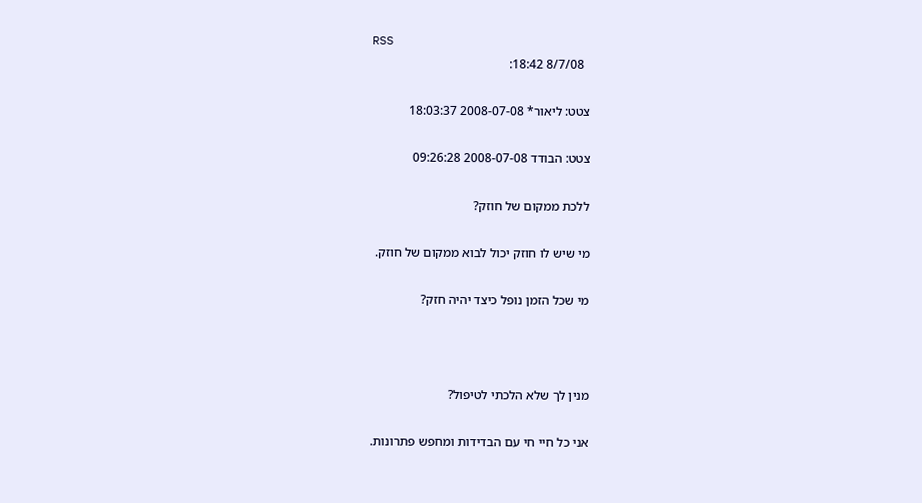RSS
        8/7/08 18:42:

      צטט: ליאור* 2008-07-08 18:03:37

      צטט: הבודד 2008-07-08 09:26:28

      ללכת ממקום של חוזק?

      מי שיש לו חוזק יכול לבוא ממקום של חוזק.

      מי שכל הזמן נופל כיצד יהיה חזק?



      מנין לך שלא הלכתי לטיפול?

      אני כל חיי חי עם הבדידות ומחפש פתרונות.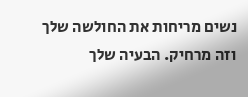נשים מריחות את החולשה שלך וזה מרחיק. הבעיה שלך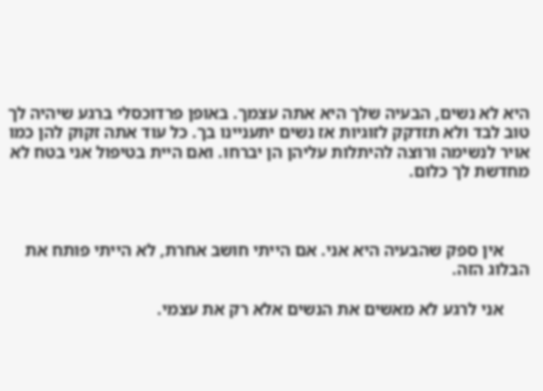היא לא נשים, הבעיה שלך היא אתה עצמך. באופן פרדוכסלי ברגע שיהיה לך טוב לבד ולא תזדקק לזוגיות אז נשים יתעניינו בך. כל עוד אתה זקוק להן כמו אויר לנשימה ורוצה להיתלות עליהן הן יברחו. ואם היית בטיפול אני בטח לא מחדשת לך כלום.



      אין ספק שהבעיה היא אני. אם הייתי חושב אחרת, לא הייתי פותח את הבלוג הזה.

      אני לרגע לא מאשים את הנשים אלא רק את עצמי.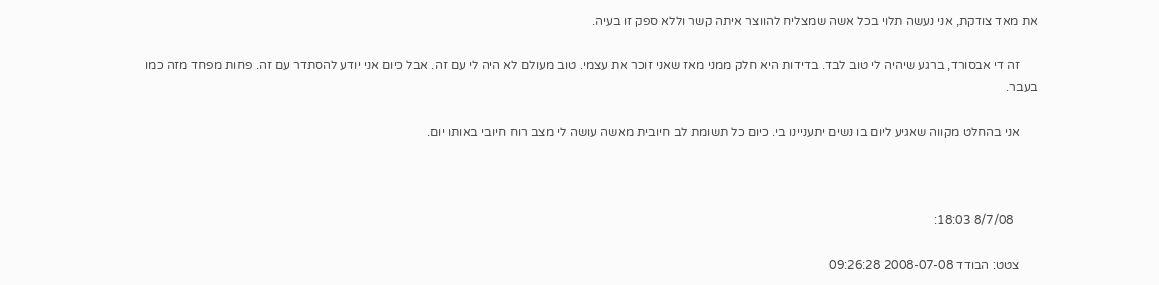את מאד צודקת, אני נעשה תלוי בכל אשה שמצליח להווצר איתה קשר וללא ספק זו בעיה.

      זה די אבסורד, ברגע שיהיה לי טוב לבד. בדידות היא חלק ממני מאז שאני זוכר את עצמי. טוב מעולם לא היה לי עם זה. אבל כיום אני יודע להסתדר עם זה. פחות מפחד מזה כמו בעבר.

      אני בהחלט מקווה שאגיע ליום בו נשים יתעניינו בי. כיום כל תשומת לב חיובית מאשה עושה לי מצב רוח חיובי באותו יום.



        8/7/08 18:03:

      צטט: הבודד 2008-07-08 09:26:28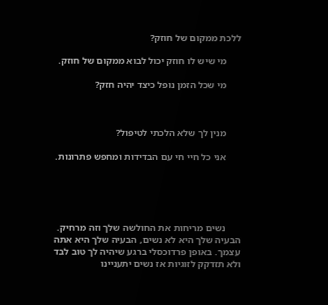ללכת ממקום של חוזק?

      מי שיש לו חוזק יכול לבוא ממקום של חוזק.

      מי שכל הזמן נופל כיצד יהיה חזק?



      מנין לך שלא הלכתי לטיפול?

      אני כל חיי חי עם הבדידות ומחפש פתרונות.





      נשים מריחות את החולשה שלך וזה מרחיק. הבעיה שלך היא לא נשים, הבעיה שלך היא אתה עצמך. באופן פרדוכסלי ברגע שיהיה לך טוב לבד ולא תזדקק לזוגיות אז נשים יתעניינו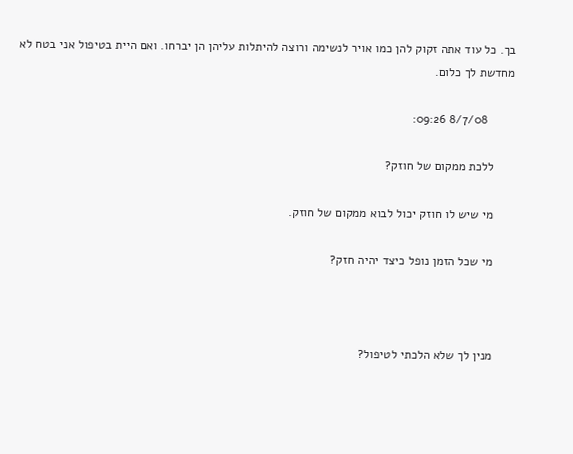בך. כל עוד אתה זקוק להן כמו אויר לנשימה ורוצה להיתלות עליהן הן יברחו. ואם היית בטיפול אני בטח לא מחדשת לך כלום.

        8/7/08 09:26:

      ללכת ממקום של חוזק?

      מי שיש לו חוזק יכול לבוא ממקום של חוזק.

      מי שכל הזמן נופל כיצד יהיה חזק?



      מנין לך שלא הלכתי לטיפול?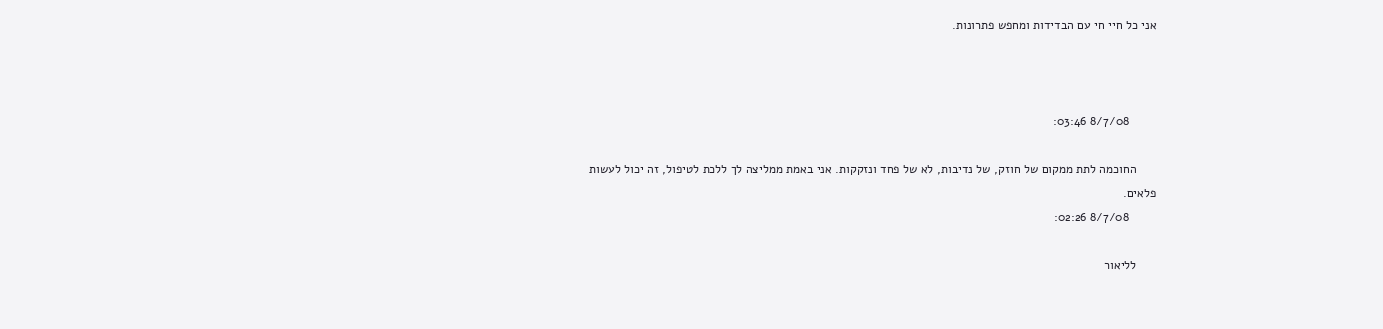אני כל חיי חי עם הבדידות ומחפש פתרונות.



        8/7/08 03:46:

      החוכמה לתת ממקום של חוזק, של נדיבות, לא של פחד ונזקקות. אני באמת ממליצה לך ללכת לטיפול, זה יכול לעשות פלאים.
        8/7/08 02:26:

      לליאור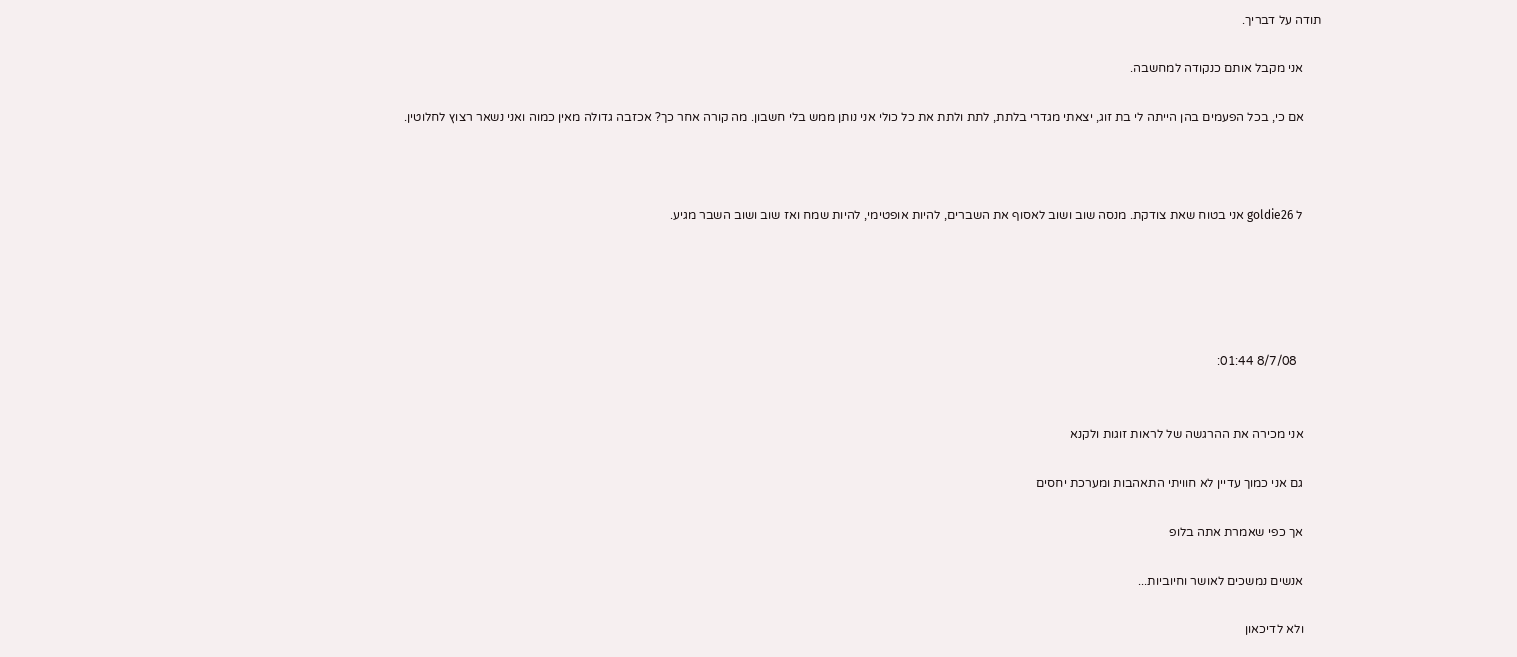תודה על דבריך.

      אני מקבל אותם כנקודה למחשבה.

      אם כי, בכל הפעמים בהן הייתה לי בת זוג, יצאתי מגדרי בלתת, לתת ולתת את כל כולי אני נותן ממש בלי חשבון. מה קורה אחר כך? אכזבה גדולה מאין כמוה ואני נשאר רצוץ לחלוטין.



      ל goldie26 אני בטוח שאת צודקת. מנסה שוב ושוב לאסוף את השברים, להיות אופטימי, להיות שמח ואז שוב ושוב השבר מגיע.





        8/7/08 01:44:


      אני מכירה את ההרגשה של לראות זוגות ולקנא

      גם אני כמוך עדיין לא חוויתי התאהבות ומערכת יחסים

      אך כפי שאמרת אתה בלופ

      אנשים נמשכים לאושר וחיוביות...

      ולא לדיכאון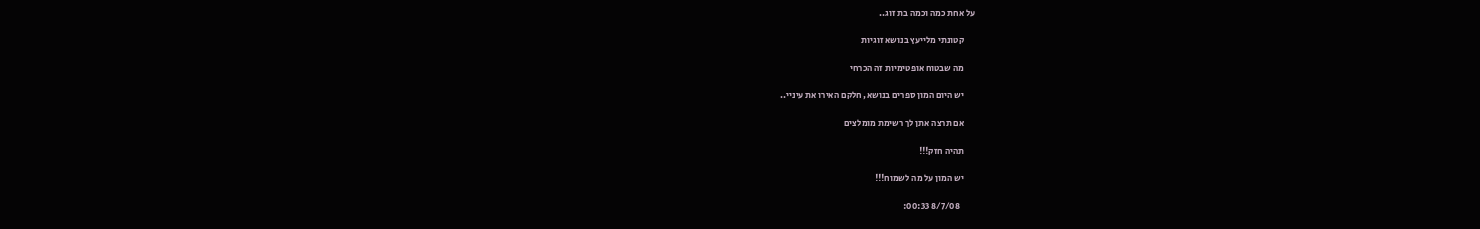על אחת כמה וכמה בת זוג..

      קטונתי מלייעץ בנושא זוגיות

      מה שבטוח אופטימיות זה הכרחי

      יש היום המון ספרים בנושא, חלקם האירו את עיניי..

      אם תרצה אתן לך רשימת מומלצים

      תהיה חזק!!!

      יש המון על מה לשמוח!!!

        8/7/08 00:33: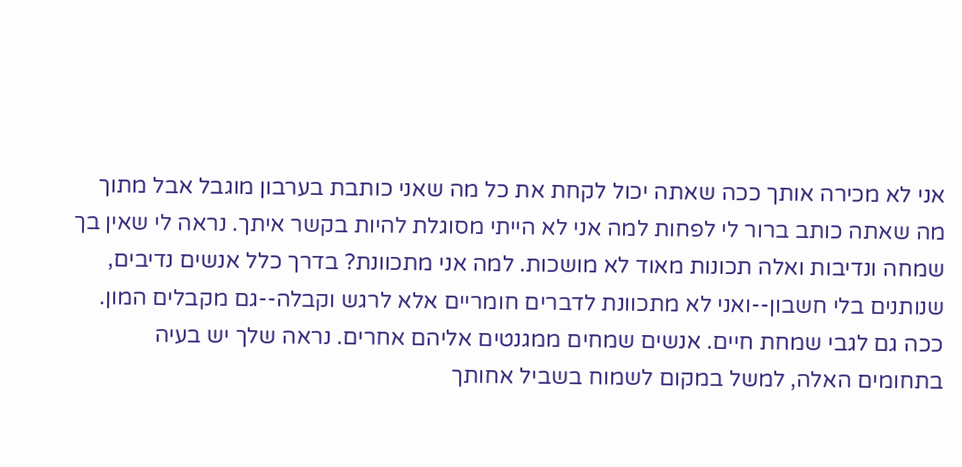אני לא מכירה אותך ככה שאתה יכול לקחת את כל מה שאני כותבת בערבון מוגבל אבל מתוך מה שאתה כותב ברור לי לפחות למה אני לא הייתי מסוגלת להיות בקשר איתך. נראה לי שאין בך שמחה ונדיבות ואלה תכונות מאוד לא מושכות. למה אני מתכוונת? בדרך כלל אנשים נדיבים, שנותנים בלי חשבון--ואני לא מתכוונת לדברים חומריים אלא לרגש וקבלה--גם מקבלים המון. ככה גם לגבי שמחת חיים. אנשים שמחים ממגנטים אליהם אחרים. נראה שלך יש בעיה בתחומים האלה, למשל במקום לשמוח בשביל אחותך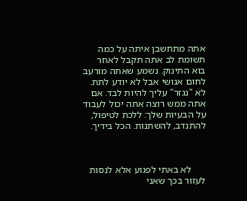אתה מתחשבן איתה על כמה תשומת לב אתה תקבל לאחר בוא התינוק. נשמע שאתה מורעב לחום אנושי אבל לא יודע לתת. לא "נגזר" עליך להיות לבד. אם אתה ממש רוצה אתה יכול לעבוד על הבעיות שלך: ללכת לטיפול, להתנדב, להשתנות. הכל בידיך.



      לא באתי לפגוע אלא לנסות לעזור בכך שאני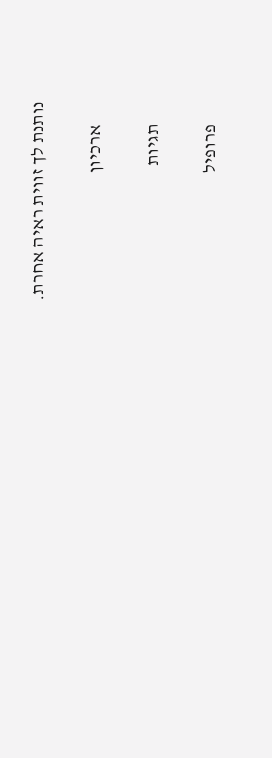נותנת לך זווית ראיה אחרת.

      ארכיון

      תגיות

      פרופיל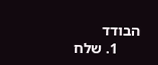הבודד
      1. שלח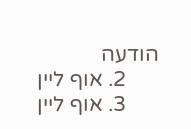הודעה
      2. אוף ליין
      3. אוף ליין